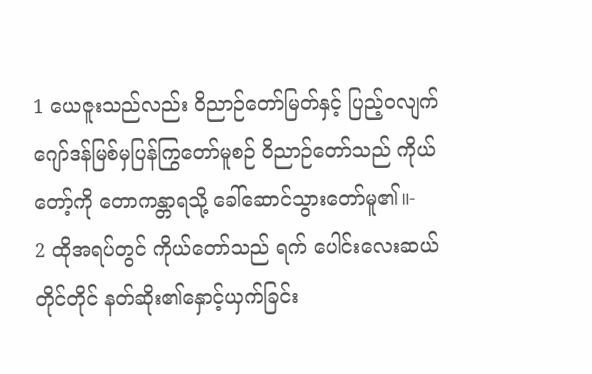1 ယေဇူးသည်လည်း ဝိညာဉ်တော်မြတ်နှင့် ပြည့်၀လျက် ဂျော်ဒန်မြစ်မှပြန်ကြွတော်မူစဉ် ဝိညာဉ်တော်သည် ကိုယ်တော့်ကို တောကန္တာရသို့ ခေါ်ဆောင်သွားတော်မူ၏။-
2 ထိုအရပ်တွင် ကိုယ်တော်သည် ရက် ပေါင်းလေးဆယ်တိုင်တိုင် နတ်ဆိုး၏နှောင့်ယှက်ခြင်း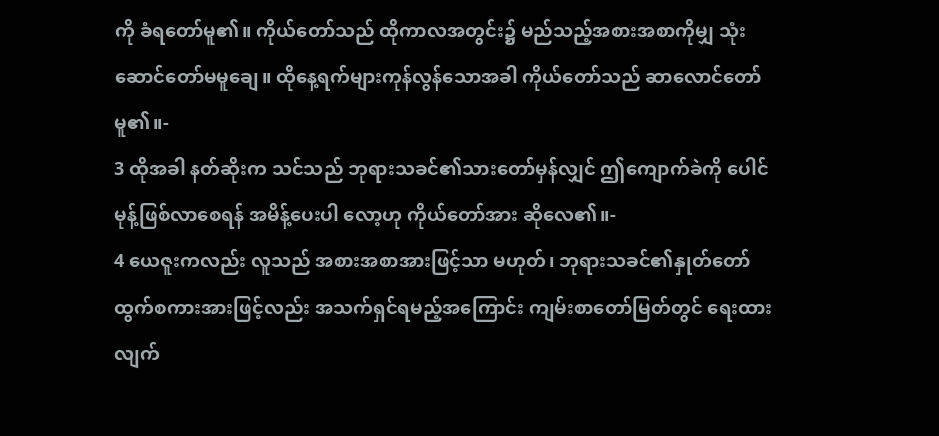ကို ခံရတော်မူ၏။ ကိုယ်တော်သည် ထိုကာလအတွင်း၌ မည်သည့်အစားအစာကိုမျှ သုံးဆောင်တော်မမူချေ။ ထိုနေ့ရက်များကုန်လွန်သောအခါ ကိုယ်တော်သည် ဆာလောင်တော်မူ၏။-
3 ထိုအခါ နတ်ဆိုးက သင်သည် ဘုရားသခင်၏သားတော်မှန်လျှင် ဤကျောက်ခဲကို ပေါင်မုန့်ဖြစ်လာစေရန် အမိန့်ပေးပါ လော့ဟု ကိုယ်တော်အား ဆိုလေ၏။-
4 ယေဇူးကလည်း လူသည် အစားအစာအားဖြင့်သာ မဟုတ်၊ ဘုရားသခင်၏နှုတ်တော်ထွက်စကားအားဖြင့်လည်း အသက်ရှင်ရမည့်အကြောင်း ကျမ်းစာတော်မြတ်တွင် ရေးထားလျက်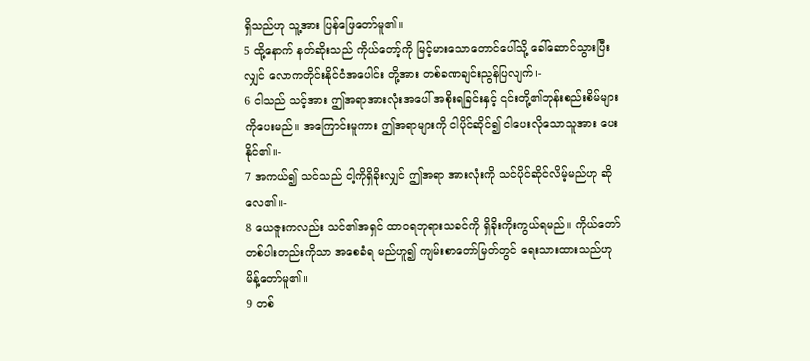ရှိသည်ဟု သူ့အား ပြန်ဖြေတော်မူ၏။
5 ထို့နောက် နတ်ဆိုးသည် ကိုယ်တော့်ကို မြင့်မားသောတောင်ပေါ်သို့ ခေါ်ဆောင်သွားပြီးလျှင် လောကတိုင်းနိုင်ငံအပေါင်း တို့အား တစ်ခဏချင်းညွန်ပြလျက်၊-
6 ငါသည် သင့်အား ဤအရာအားလုံးအပေါ် အစိုးရခြင်းနှင့် ၎င်းတို့၏ဘုန်းစည်းစိမ်များကိုပေးမည်။ အကြောင်းမူကား ဤအရာများကို ငါပိုင်ဆိုင်၍ ငါပေးလိုသောသူအား ပေးနိုင်၏။-
7 အကယ်၍ သင်သည် ငါ့ကိုရှိခိုးလျှင် ဤအရာ အားလုံးကို သင်ပိုင်ဆိုင်လိမ့်မည်ဟု ဆိုလေ၏။-
8 ယေဇူးကလည်း သင်၏အရှင် ထာ၀ရဘုရားသခင်ကို ရှိခိုးကိုးကွယ်ရမည်။ ကိုယ်တော်တစ်ပါးတည်းကိုသာ အစေခံရ မည်ဟူ၍ ကျမ်းစာတော်မြတ်တွင် ရေးသားထားသည်ဟု မိန့်တော်မူ၏။
9 တစ်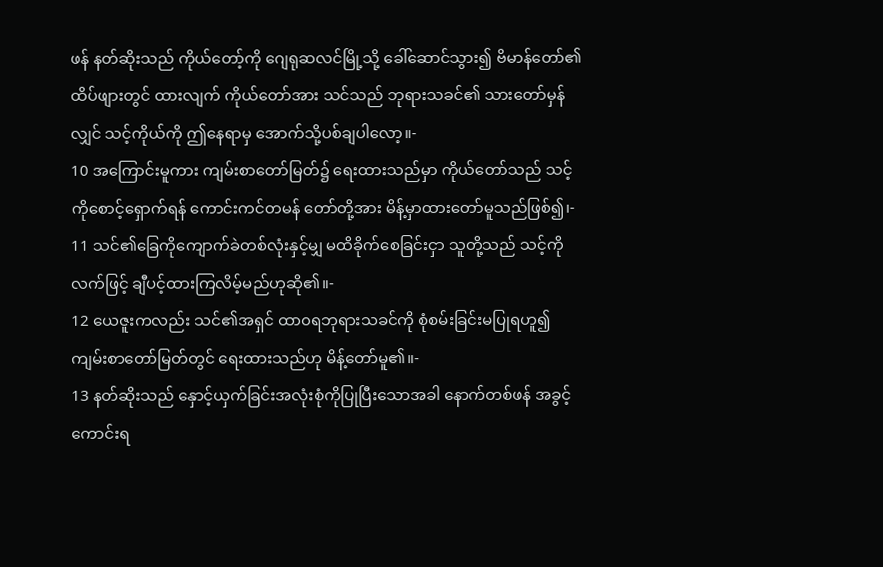ဖန် နတ်ဆိုးသည် ကိုယ်တော့်ကို ဂျေရုဆလင်မြို့သို့ ခေါ်ဆောင်သွား၍ ဗိမာန်တော်၏ထိပ်ဖျားတွင် ထားလျက် ကိုယ်တော်အား သင်သည် ဘုရားသခင်၏ သားတော်မှန်လျှင် သင့်ကိုယ်ကို ဤနေရာမှ အောက်သို့ပစ်ချပါလော့။-
10 အကြောင်းမူကား ကျမ်းစာတော်မြတ်၌ ရေးထားသည်မှာ ကိုယ်တော်သည် သင့်ကိုစောင့်ရှောက်ရန် ကောင်းကင်တမန် တော်တို့အား မိန့်မှာထားတော်မူသည်ဖြစ်၍၊-
11 သင်၏ခြေကိုကျောက်ခဲတစ်လုံးနှင့်မျှ မထိခိုက်စေခြင်းငှာ သူတို့သည် သင့်ကို လက်ဖြင့် ချီပင့်ထားကြလိမ့်မည်ဟုဆို၏။-
12 ယေဇူးကလည်း သင်၏အရှင် ထာ၀ရဘုရားသခင်ကို စုံစမ်းခြင်းမပြုရဟူ၍ ကျမ်းစာတော်မြတ်တွင် ရေးထားသည်ဟု မိန့်တော်မူ၏။-
13 နတ်ဆိုးသည် နှောင့်ယှက်ခြင်းအလုံးစုံကိုပြုပြီးသောအခါ နောက်တစ်ဖန် အခွင့်ကောင်းရ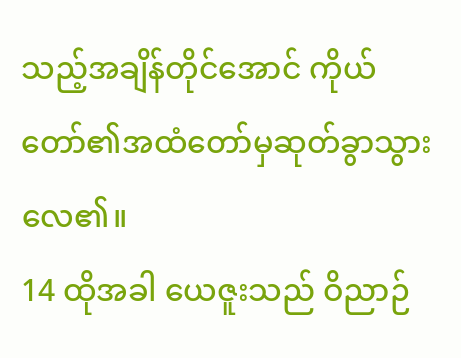သည့်အချိန်တိုင်အောင် ကိုယ်တော်၏အထံတော်မှဆုတ်ခွာသွားလေ၏။
14 ထိုအခါ ယေဇူးသည် ဝိညာဉ်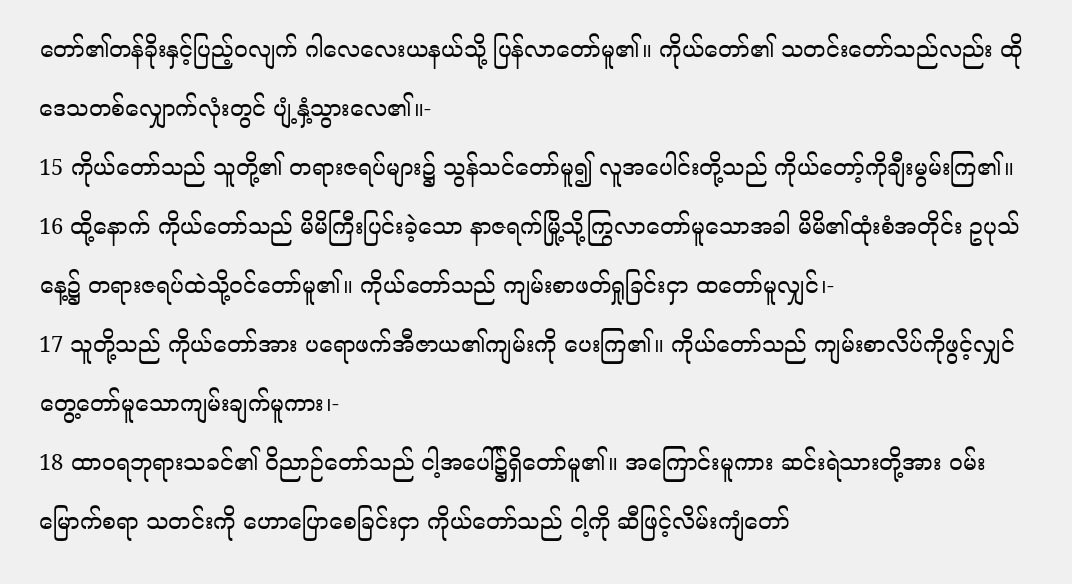တော်၏တန်ခိုးနှင့်ပြည့်၀လျက် ဂါလေလေးယနယ်သို့ ပြန်လာတော်မူ၏။ ကိုယ်တော်၏ သတင်းတော်သည်လည်း ထိုဒေသတစ်လျှောက်လုံးတွင် ပျံ့နှံ့သွားလေ၏။-
15 ကိုယ်တော်သည် သူတို့၏ တရားဇရပ်များ၌ သွန်သင်တော်မူ၍ လူအပေါင်းတို့သည် ကိုယ်တော့်ကိုချီးမွမ်းကြ၏။
16 ထို့နောက် ကိုယ်တော်သည် မိမိကြီးပြင်းခဲ့သော နာဇရက်မြို့သို့ကြွလာတော်မူသောအခါ မိမိ၏ထုံးစံအတိုင်း ဥပုသ်နေ့၌ တရားဇရပ်ထဲသို့ဝင်တော်မူ၏။ ကိုယ်တော်သည် ကျမ်းစာဖတ်ရှုခြင်းငှာ ထတော်မူလျှင်၊-
17 သူတို့သည် ကိုယ်တော်အား ပရောဖက်အီဇာယ၏ကျမ်းကို ပေးကြ၏။ ကိုယ်တော်သည် ကျမ်းစာလိပ်ကိုဖွင့်လျှင် တွေ့တော်မူသောကျမ်းချက်မူကား၊-
18 ထာ၀ရဘုရားသခင်၏ ဝိညာဉ်တော်သည် ငါ့အပေါ်၌ရှိတော်မူ၏။ အကြောင်းမူကား ဆင်းရဲသားတို့အား ဝမ်းမြောက်စရာ သတင်းကို ဟောပြောစေခြင်းငှာ ကိုယ်တော်သည် ငါ့ကို ဆီဖြင့်လိမ်းကျံတော်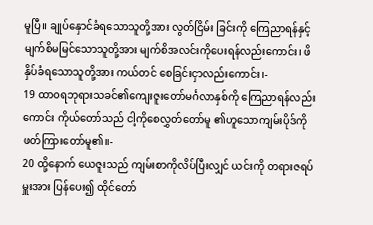မူပြီ။ ချုပ်နှောင်ခံရသောသူတို့အား လွတ်ငြိမ်း ခြင်းကို ကြေညာရန်နှင့် မျက်စိမမြင်သောသူတို့အား မျက်စိအလင်းကိုပေးရန်လည်းကောင်း၊ ဖိနှိပ်ခံရသောသူတို့အား ကယ်တင် စေခြင်းငှာလည်းကောင်း၊-
19 ထာ၀ရဘုရားသခင်၏ကျေးဇူးတော်မင်္ဂလာနှစ်ကို ကြေညာရန်လည်းကောင်း ကိုယ်တော်သည် ငါ့ကိုစေလွှတ်တော်မူ ၏ဟူသောကျမ်းပိုဒ်ကိုဖတ်ကြားတော်မူ၏။-
20 ထို့နောက် ယေဇူးသည် ကျမ်းစာကိုလိပ်ပြီးလျှင် ယင်းကို တရားဇရပ်မှူးအား ပြန်ပေး၍ ထိုင်တော်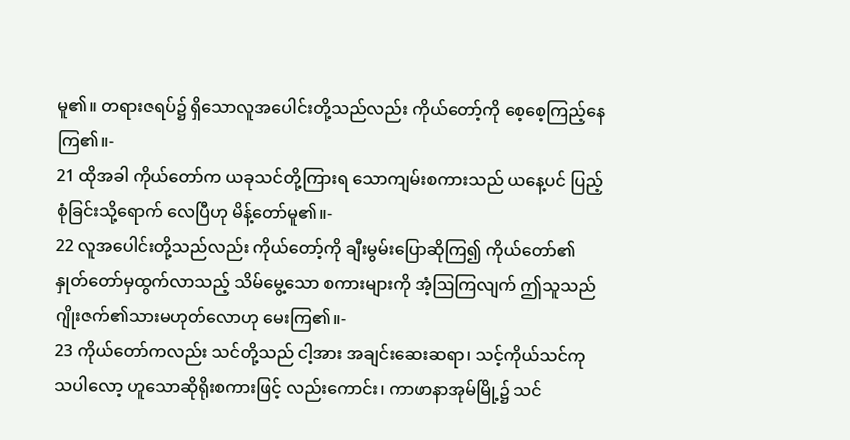မူ၏။ တရားဇရပ်၌ ရှိသောလူအပေါင်းတို့သည်လည်း ကိုယ်တော့်ကို စေ့စေ့ကြည့်နေကြ၏။-
21 ထိုအခါ ကိုယ်တော်က ယခုသင်တို့ကြားရ သောကျမ်းစကားသည် ယနေ့ပင် ပြည့်စုံခြင်းသို့ရောက် လေပြီဟု မိန့်တော်မူ၏။-
22 လူအပေါင်းတို့သည်လည်း ကိုယ်တော့်ကို ချီးမွမ်းပြောဆိုကြ၍ ကိုယ်တော်၏နှုတ်တော်မှထွက်လာသည့် သိမ်မွေ့သော စကားများကို အံ့ဩကြလျက် ဤသူသည် ဂျိုးဇက်၏သားမဟုတ်လောဟု မေးကြ၏။-
23 ကိုယ်တော်ကလည်း သင်တို့သည် ငါ့အား အချင်းဆေးဆရာ၊ သင့်ကိုယ်သင်ကုသပါလော့ ဟူသောဆိုရိုးစကားဖြင့် လည်းကောင်း၊ ကာဖာနာအုမ်မြို့၌ သင်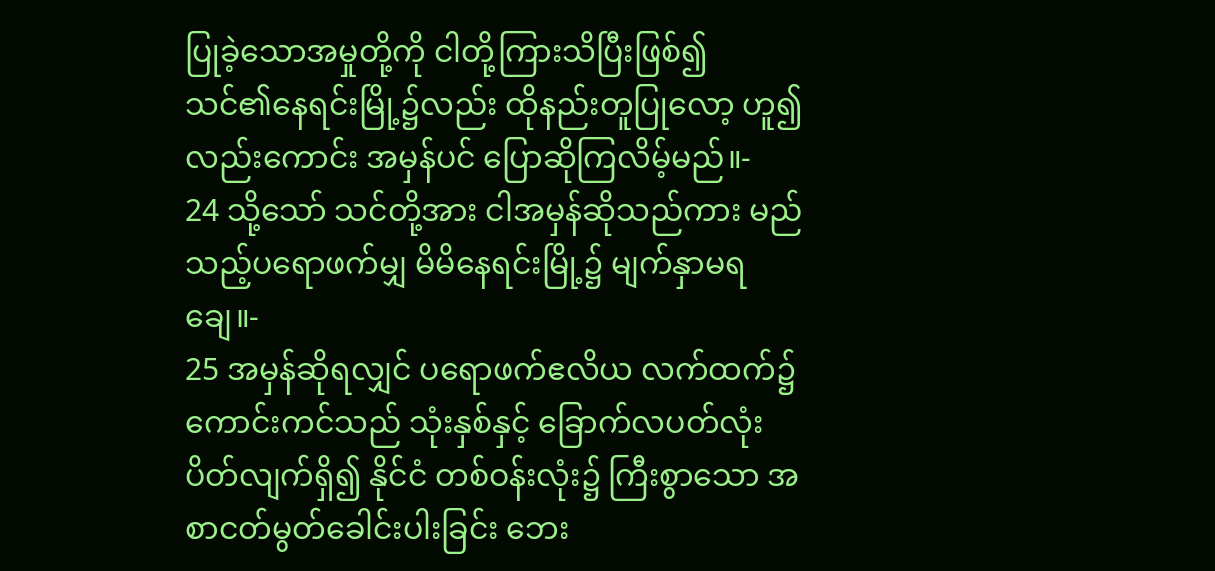ပြုခဲ့သောအမှုတို့ကို ငါတို့ကြားသိပြီးဖြစ်၍ သင်၏နေရင်းမြို့၌လည်း ထိုနည်းတူပြုလော့ ဟူ၍လည်းကောင်း အမှန်ပင် ပြောဆိုကြလိမ့်မည်။-
24 သို့သော် သင်တို့အား ငါအမှန်ဆိုသည်ကား မည်သည့်ပရောဖက်မျှ မိမိနေရင်းမြို့၌ မျက်နှာမရချေ။-
25 အမှန်ဆိုရလျှင် ပရောဖက်ဧလိယ လက်ထက်၌ ကောင်းကင်သည် သုံးနှစ်နှင့် ခြောက်လပတ်လုံး ပိတ်လျက်ရှိ၍ နိုင်ငံ တစ်ဝန်းလုံး၌ ကြီးစွာသော အစာငတ်မွတ်ခေါင်းပါးခြင်း ဘေး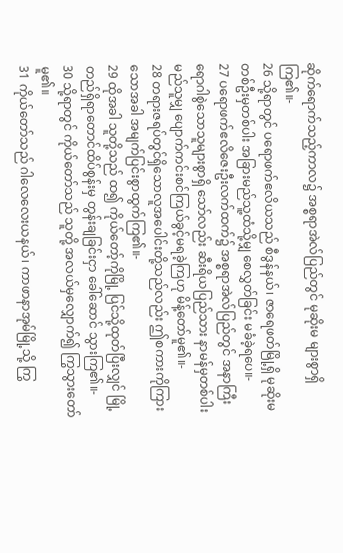ဆိုက်ရောက်သည့်ကာလ၌ အစ္စရာအဲလ်ပြည်တွင် မုဆိုးမ များစွာရှိကြ၏။-
26 သို့ရာတွင် ပရောဖက်ဧလိယသည် စီဒွန်နယ်၊ ဇာရေဖတ်မြို့ရှိ မုဆိုးမတစ်ဦးမှတစ်ပါး အခြားမည်သူ့ထံသို့မျှ စေလွှတ်ခြင်း မခံခဲ့ရပေ။-
27 ပရောဖက်ဧလိဇေးဦးလက်ထက်၌ အစ္စရာအဲလ်ပြည်တွင် အနာကြီးရောဂါစွဲသောသူများစွာရှိ သော်လည်း ဆီးရိယပြည်သား နာမန်မှတစ်ပါး မည်သူမျှ ပျောက်ကင်းစင်ကြယ်ခွင့်မရခဲ့ကြဟု မိန့်တော်မူ၏။-
28 တရားဇရပ်တွင်ရှိသောလူအပေါင်းတို့သည်လည်း ဤစကားကိုကြားသောအခါ အမျက်ပြင်းစွာထွက်ကြ၏။-
29 ထိုအခါ သူတို့သည် ထ၍ ကိုယ်တော့်ကိုမြို့ ပြင်သို့ထုတ်ပြီးလျှင် မြို့တည်ရှိရာတောင်ထိပ်စွန်းမှ တွန်းချခြင်းငှာ ခေါ်ဆောင် သွားကြ၏။-
30 သို့ရာတွင် ကိုယ်တော်သည် သူတို့ အလယ်မှလျှောက်၍ ကြွသွားတော်မူ၏။
31 ကိုယ်တော်သည် ဂါလေလေးယနယ်၊ ကာဖာနာအုမ်မြို့သို့ ကြွ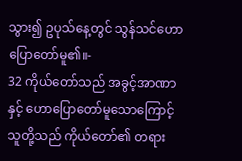သွား၍ ဥပုသ်နေ့တွင် သွန်သင်ဟောပြောတော်မူ၏။-
32 ကိုယ်တော်သည် အခွင့်အာဏာနှင့် ဟောပြောတော်မူသောကြောင့် သူတို့သည် ကိုယ်တော်၏ တရား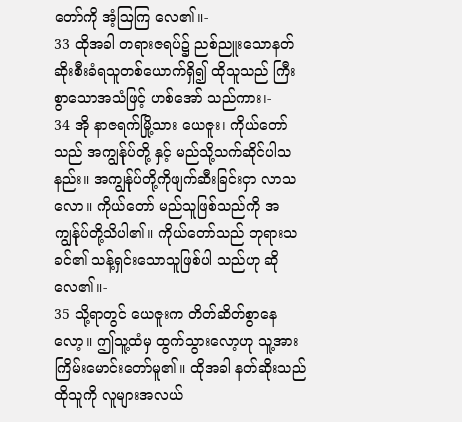တော်ကို အံ့ဩကြ လေ၏။-
33 ထိုအခါ တရားဇရပ်၌ ညစ်ညူးသောနတ်ဆိုးစီးခံရသူတစ်ယောက်ရှိ၍ ထိုသူသည် ကြီးစွာသောအသံဖြင့် ဟစ်အော် သည်ကား၊-
34 အို နာဇရက်မြို့သား ယေဇူး၊ ကိုယ်တော်သည် အကျွန်ုပ်တို့ နှင့် မည်သို့သက်ဆိုင်ပါသနည်း။ အကျွန်ုပ်တို့ကိုဖျက်ဆီးခြင်းငှာ လာသလော။ ကိုယ်တော် မည်သူဖြစ်သည်ကို အကျွန်ုပ်တို့သိပါ၏။ ကိုယ်တော်သည် ဘုရားသခင်၏ သန့်ရှင်းသောသူဖြစ်ပါ သည်ဟု ဆိုလေ၏။-
35 သို့ရာတွင် ယေဇူးက တိတ်ဆိတ်စွာနေလော့။ ဤသူ့ထံမှ ထွက်သွားလော့ဟု သူ့အား ကြိမ်းမောင်းတော်မူ၏။ ထိုအခါ နတ်ဆိုးသည် ထိုသူကို လူများအလယ်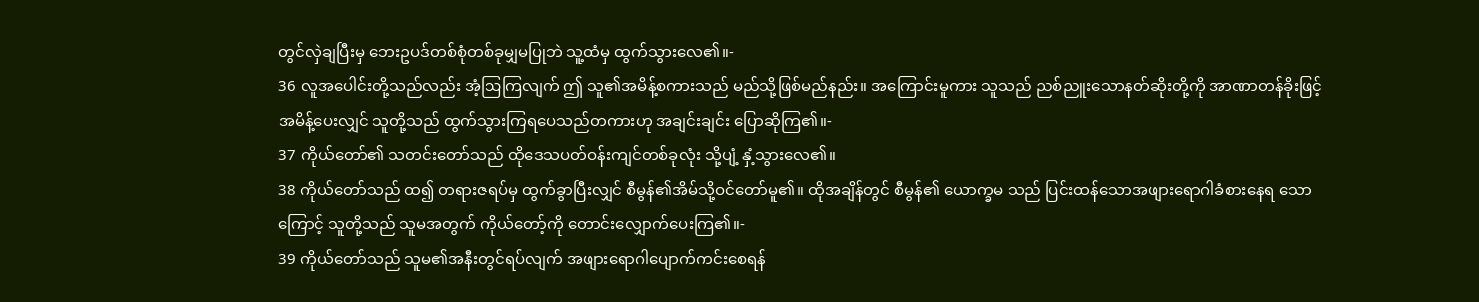တွင်လှဲချပြီးမှ ဘေးဥပဒ်တစ်စုံတစ်ခုမျှမပြုဘဲ သူ့ထံမှ ထွက်သွားလေ၏။-
36 လူအပေါင်းတို့သည်လည်း အံ့ဩကြလျက် ဤ သူ၏အမိန့်စကားသည် မည်သို့ဖြစ်မည်နည်း။ အကြောင်းမူကား သူသည် ညစ်ညူးသောနတ်ဆိုးတို့ကို အာဏာတန်ခိုးဖြင့် အမိန့်ပေးလျှင် သူတို့သည် ထွက်သွားကြရပေသည်တကားဟု အချင်းချင်း ပြောဆိုကြ၏။-
37 ကိုယ်တော်၏ သတင်းတော်သည် ထိုဒေသပတ်ဝန်းကျင်တစ်ခုလုံး သို့ပျံ့ နှံ့သွားလေ၏။
38 ကိုယ်တော်သည် ထ၍ တရားဇရပ်မှ ထွက်ခွာပြီးလျှင် စီမွန်၏အိမ်သို့ဝင်တော်မူ၏။ ထိုအချိန်တွင် စီမွန်၏ ယောက္ခမ သည် ပြင်းထန်သောအဖျားရောဂါခံစားနေရ သောကြောင့် သူတို့သည် သူမအတွက် ကိုယ်တော့်ကို တောင်းလျှောက်ပေးကြ၏။-
39 ကိုယ်တော်သည် သူမ၏အနီးတွင်ရပ်လျက် အဖျားရောဂါပျောက်ကင်းစေရန်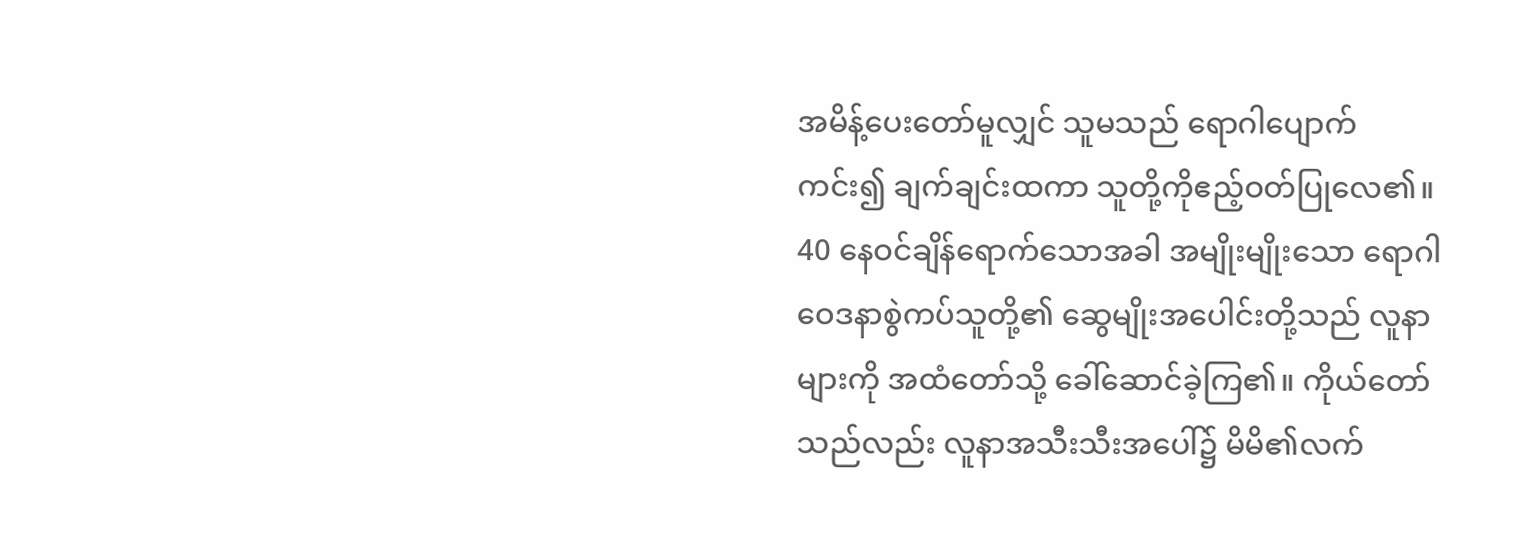အမိန့်ပေးတော်မူလျှင် သူမသည် ရောဂါပျောက်ကင်း၍ ချက်ချင်းထကာ သူတို့ကိုဧည့်ဝတ်ပြုလေ၏။
40 နေဝင်ချိန်ရောက်သောအခါ အမျိုးမျိုးသော ရောဂါဝေဒနာစွဲကပ်သူတို့၏ ဆွေမျိုးအပေါင်းတို့သည် လူနာများကို အထံတော်သို့ ခေါ်ဆောင်ခဲ့ကြ၏။ ကိုယ်တော်သည်လည်း လူနာအသီးသီးအပေါ်၌ မိမိ၏လက်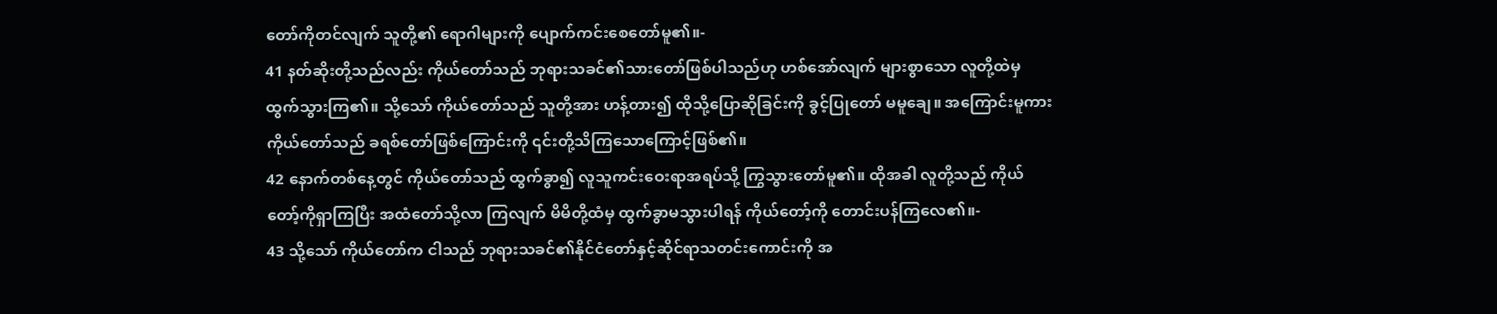တော်ကိုတင်လျက် သူတို့၏ ရောဂါများကို ပျောက်ကင်းစေတော်မူ၏။-
41 နတ်ဆိုးတို့သည်လည်း ကိုယ်တော်သည် ဘုရားသခင်၏သားတော်ဖြစ်ပါသည်ဟု ဟစ်အော်လျက် များစွာသော လူတို့ထဲမှ ထွက်သွားကြ၏။ သို့သော် ကိုယ်တော်သည် သူတို့အား ဟန့်တား၍ ထိုသို့ပြောဆိုခြင်းကို ခွင့်ပြုတော် မမူချေ။ အကြောင်းမူကား ကိုယ်တော်သည် ခရစ်တော်ဖြစ်ကြောင်းကို ၎င်းတို့သိကြသောကြောင့်ဖြစ်၏။
42 နောက်တစ်နေ့တွင် ကိုယ်တော်သည် ထွက်ခွာ၍ လူသူကင်းဝေးရာအရပ်သို့ ကြွသွားတော်မူ၏။ ထိုအခါ လူတို့သည် ကိုယ်တော့်ကိုရှာကြပြီး အထံတော်သို့လာ ကြလျက် မိမိတို့ထံမှ ထွက်ခွာမသွားပါရန် ကိုယ်တော့်ကို တောင်းပန်ကြလေ၏။-
43 သို့သော် ကိုယ်တော်က ငါသည် ဘုရားသခင်၏နိုင်ငံတော်နှင့်ဆိုင်ရာသတင်းကောင်းကို အ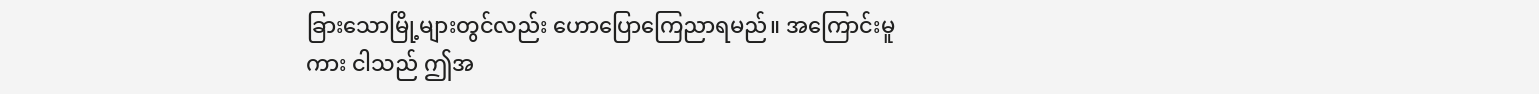ခြားသောမြို့များတွင်လည်း ဟောပြောကြေညာရမည်။ အကြောင်းမူကား ငါသည် ဤအ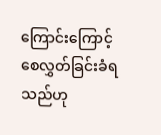ကြောင်းကြောင့် စေလွှတ်ခြင်းခံရသည်ဟု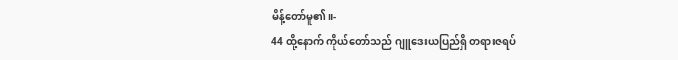မိန့်တော်မူ၏။-
44 ထို့နောက် ကိုယ်တော်သည် ဂျူဒေးယပြည်ရှိ တရားဇရပ်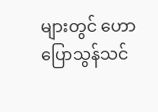များတွင် ဟောပြောသွန်သင်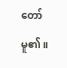တော်မူ၏။